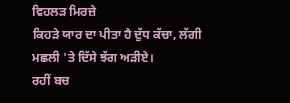ਵਿਹਲੜ ਮਿਰਜ਼ੇ
ਕਿਹੜੇ ਯਾਰ ਦਾ ਪੀਤਾ ਹੈ ਦੁੱਧ ਕੱਚਾ, ਲੱਗੀ ਮਛਲੀ 'ਤੇ ਦਿੱਸੇ ਝੱਗ ਅੜੀਏ।
ਰਹੀਂ ਬਚ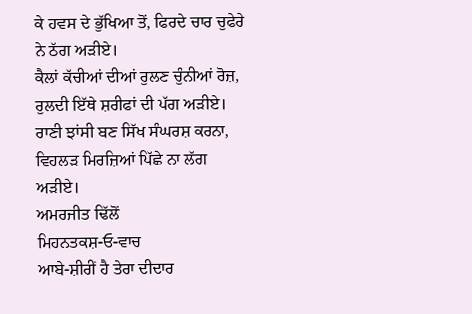ਕੇ ਹਵਸ ਦੇ ਭੁੱਖਿਆ ਤੋਂ, ਫਿਰਦੇ ਚਾਰ ਚੁਫੇਰੇ ਨੇ ਠੱਗ ਅੜੀਏ।
ਕੈਲਾਂ ਕੱਚੀਆਂ ਦੀਆਂ ਰੁਲਣ ਚੁੰਨੀਆਂ ਰੋਜ਼, ਰੁਲਦੀ ਇੱਥੇ ਸ਼ਰੀਫਾਂ ਦੀ ਪੱਗ ਅੜੀਏ।
ਰਾਣੀ ਝਾਂਸੀ ਬਣ ਸਿੱਖ ਸੰਘਰਸ਼ ਕਰਨਾ, ਵਿਹਲੜ ਮਿਰਜ਼ਿਆਂ ਪਿੱਛੇ ਨਾ ਲੱਗ ਅੜੀਏ।
ਅਮਰਜੀਤ ਢਿੱਲੋਂ
ਮਿਹਨਤਕਸ਼-ਓ-ਵਾਚ
ਆਬੇ-ਸ਼ੀਰੀਂ ਹੈ ਤੇਰਾ ਦੀਦਾਰ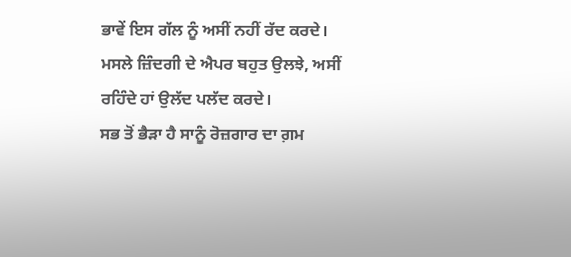ਭਾਵੇਂ ਇਸ ਗੱਲ ਨੂੰ ਅਸੀਂ ਨਹੀਂ ਰੱਦ ਕਰਦੇ।
ਮਸਲੇ ਜ਼ਿੰਦਗੀ ਦੇ ਐਪਰ ਬਹੁਤ ਉਲਝੇ, ਅਸੀਂ ਰਹਿੰਦੇ ਹਾਂ ਉਲੱਦ ਪਲੱਦ ਕਰਦੇ।
ਸਭ ਤੋਂ ਭੈੜਾ ਹੈ ਸਾਨੂੰ ਰੋਜ਼ਗਾਰ ਦਾ ਗ਼ਮ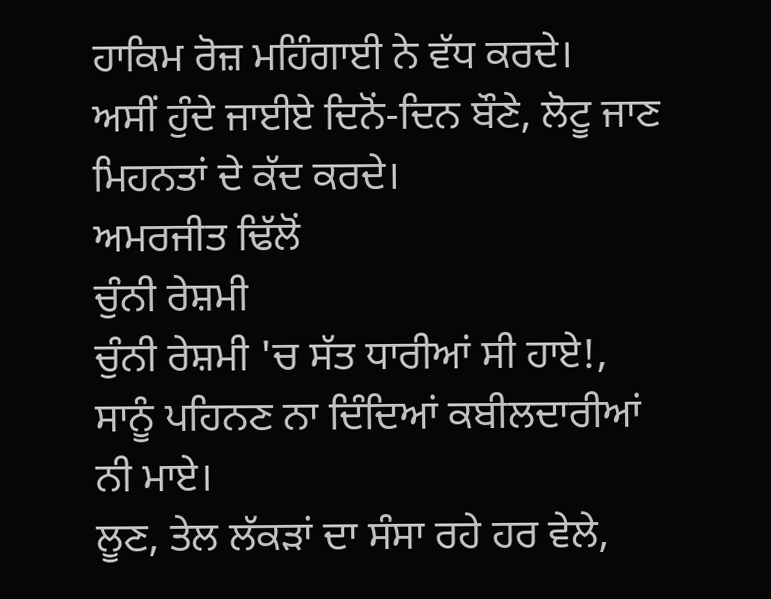ਹਾਕਿਮ ਰੋਜ਼ ਮਹਿੰਗਾਈ ਨੇ ਵੱਧ ਕਰਦੇ।
ਅਸੀਂ ਹੁੰਦੇ ਜਾਈਏ ਦਿਨੋਂ-ਦਿਨ ਬੌਣੇ, ਲੋਟੂ ਜਾਣ ਮਿਹਨਤਾਂ ਦੇ ਕੱਦ ਕਰਦੇ।
ਅਮਰਜੀਤ ਢਿੱਲੋਂ
ਚੁੰਨੀ ਰੇਸ਼ਮੀ
ਚੁੰਨੀ ਰੇਸ਼ਮੀ 'ਚ ਸੱਤ ਧਾਰੀਆਂ ਸੀ ਹਾਏ!, ਸਾਨੂੰ ਪਹਿਨਣ ਨਾ ਦਿੰਦਿਆਂ ਕਬੀਲਦਾਰੀਆਂ ਨੀ ਮਾਏ।
ਲੂਣ, ਤੇਲ ਲੱਕੜਾਂ ਦਾ ਸੰਸਾ ਰਹੇ ਹਰ ਵੇਲੇ,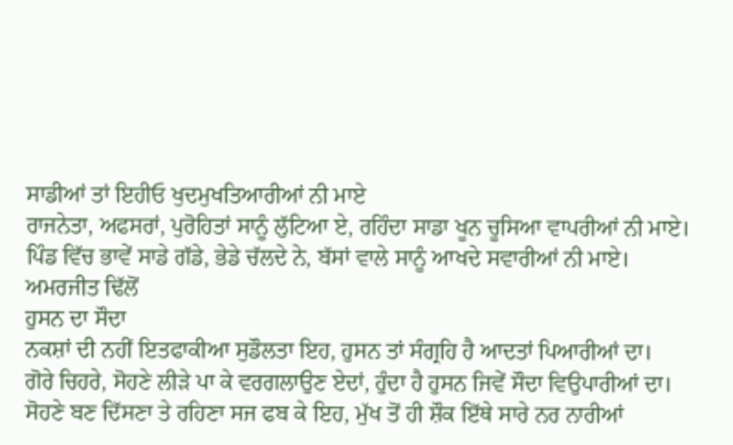ਸਾਡੀਆਂ ਤਾਂ ਇਹੀਓ ਖੁਦਮੁਖਤਿਆਰੀਆਂ ਨੀ ਮਾਏ
ਰਾਜਨੇਤਾ, ਅਫਸਰਾਂ, ਪੁਰੋਹਿਤਾਂ ਸਾਨੂੰ ਲੁੱਟਿਆ ਏ, ਰਹਿੰਦਾ ਸਾਡਾ ਖੂਨ ਚੂਸਿਆ ਵਾਪਰੀਆਂ ਨੀ ਮਾਏ।
ਪਿੰਡ ਵਿੱਚ ਭਾਵੇਂ ਸਾਡੇ ਗੱਡੇ, ਭੇਡੇ ਚੱਲਦੇ ਨੇ, ਬੱਸਾਂ ਵਾਲੇ ਸਾਨੂੰ ਆਖਦੇ ਸਵਾਰੀਆਂ ਨੀ ਮਾਏ।
ਅਮਰਜੀਤ ਢਿੱਲੋਂ
ਹੁਸਨ ਦਾ ਸੌਦਾ
ਨਕਸ਼ਾਂ ਦੀ ਨਹੀਂ ਇਤਫਾਕੀਆ ਸੁਡੌਲਤਾ ਇਹ, ਹੁਸਨ ਤਾਂ ਸੰਗ੍ਰਹਿ ਹੈ ਆਦਤਾਂ ਪਿਆਰੀਆਂ ਦਾ।
ਗੋਰੇ ਚਿਹਰੇ, ਸੋਹਣੇ ਲੀੜੇ ਪਾ ਕੇ ਵਰਗਲਾਉਣ ਏਦਾਂ, ਹੁੰਦਾ ਹੈ ਹੁਸਨ ਜਿਵੇਂ ਸੌਦਾ ਵਿਉਪਾਰੀਆਂ ਦਾ।
ਸੋਹਣੇ ਬਣ ਦਿੱਸਣਾ ਤੇ ਰਹਿਣਾ ਸਜ ਫਬ ਕੇ ਇਹ, ਮੁੱਖ ਤੋਂ ਹੀ ਸ਼ੌਕ ਇੱਥੇ ਸਾਰੇ ਨਰ ਨਾਰੀਆਂ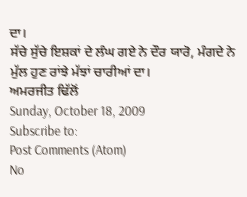ਦਾ।
ਸੱਚੇ ਸੁੱਚੇ ਇਸ਼ਕਾਂ ਦੇ ਲੰਘ ਗਏ ਨੇ ਦੌਰ ਯਾਰੋ, ਮੰਗਦੇ ਨੇ ਮੁੱਲ ਹੁਣ ਰਾਂਝੇ ਮੱਝਾਂ ਚਾਰੀਆਂ ਦਾ।
ਅਮਰਜੀਤ ਢਿੱਲੋਂ
Sunday, October 18, 2009
Subscribe to:
Post Comments (Atom)
No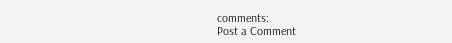comments:
Post a Comment